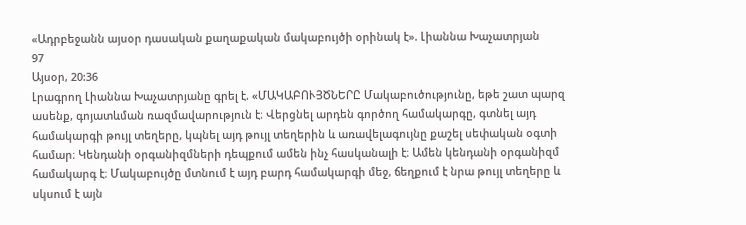«Ադրբեջանն այսօր դասական քաղաքական մակաբույծի օրինակ է». Լիաննա Խաչատրյան
97
Այսօր, 20:36
Լրագրող Լիաննա Խաչատրյանը գրել է. «ՄԱԿԱԲՈՒՅԾՆԵՐԸ Մակաբուծությունը, եթե շատ պարզ ասենք, գոյատևման ռազմավարություն է։ Վերցնել արդեն գործող համակարգը, գտնել այդ համակարգի թույլ տեղերը, կպնել այդ թույլ տեղերին և առավելագույնը քաշել սեփական օգտի համար։ Կենդանի օրգանիզմների դեպքում ամեն ինչ հասկանալի է։ Ամեն կենդանի օրգանիզմ համակարգ է։ Մակաբույծը մտնում է այդ բարդ համակարգի մեջ, ճեղքում է նրա թույլ տեղերը և սկսում է այն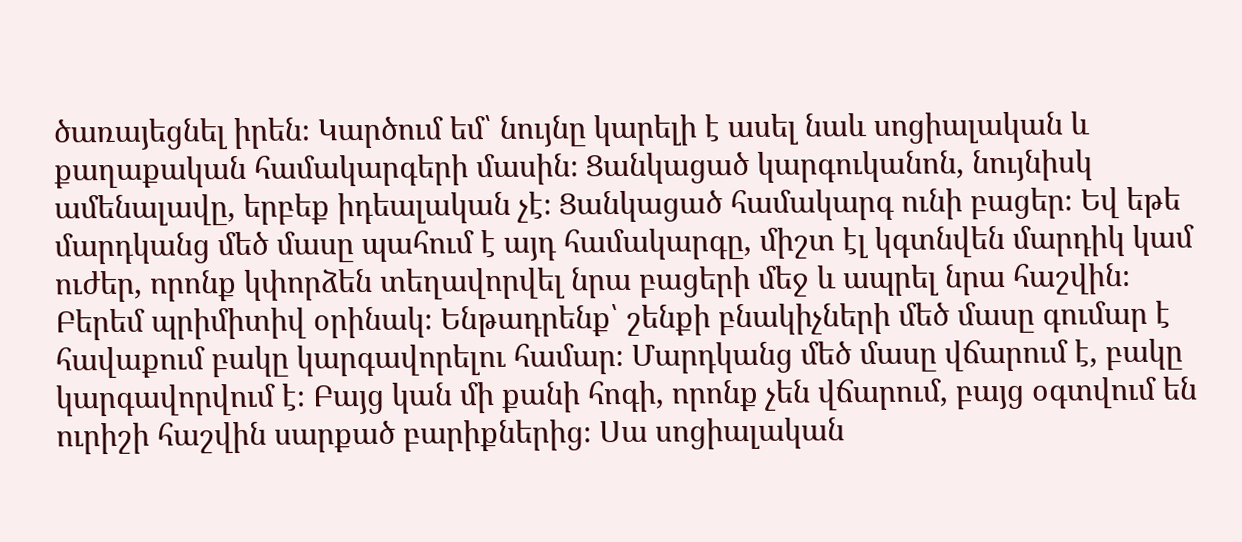ծառայեցնել իրեն։ Կարծում եմ՝ նույնը կարելի է ասել նաև սոցիալական և քաղաքական համակարգերի մասին։ Ցանկացած կարգուկանոն, նույնիսկ ամենալավը, երբեք իդեալական չէ։ Ցանկացած համակարգ ունի բացեր։ Եվ եթե մարդկանց մեծ մասը պահում է այդ համակարգը, միշտ էլ կգտնվեն մարդիկ կամ ուժեր, որոնք կփորձեն տեղավորվել նրա բացերի մեջ և ապրել նրա հաշվին։ Բերեմ պրիմիտիվ օրինակ։ Ենթադրենք՝ շենքի բնակիչների մեծ մասը գումար է հավաքում բակը կարգավորելու համար։ Մարդկանց մեծ մասը վճարում է, բակը կարգավորվում է։ Բայց կան մի քանի հոգի, որոնք չեն վճարում, բայց օգտվում են ուրիշի հաշվին սարքած բարիքներից։ Սա սոցիալական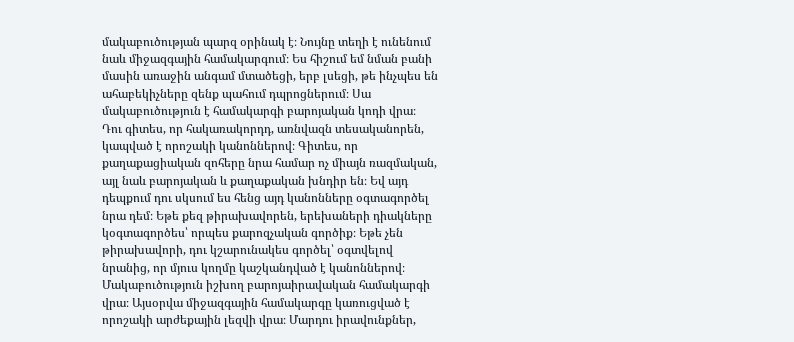մակաբուծության պարզ օրինակ է։ Նույնը տեղի է ունենում նաև միջազգային համակարգում։ Ես հիշում եմ նման բանի մասին առաջին անգամ մտածեցի, երբ լսեցի, թե ինչպես են ահաբեկիչները զենք պահում դպրոցներում։ Սա մակաբուծություն է համակարգի բարոյական կոդի վրա։ Դու գիտես, որ հակառակորդդ, առնվազն տեսականորեն, կապված է որոշակի կանոններով։ Գիտես, որ քաղաքացիական զոհերը նրա համար ոչ միայն ռազմական, այլ նաև բարոյական և քաղաքական խնդիր են։ Եվ այդ դեպքում դու սկսում ես հենց այդ կանոնները օգտագործել նրա դեմ։ Եթե քեզ թիրախավորեն, երեխաների դիակները կօգտագործես՝ որպես քարոզչական գործիք։ Եթե չեն թիրախավորի, դու կշարունակես գործել՝ օգտվելով նրանից, որ մյուս կողմը կաշկանդված է կանոններով։ Մակաբուծություն իշխող բարոյաիրավական համակարգի վրա։ Այսօրվա միջազգային համակարգը կառուցված է որոշակի արժեքային լեզվի վրա։ Մարդու իրավունքներ,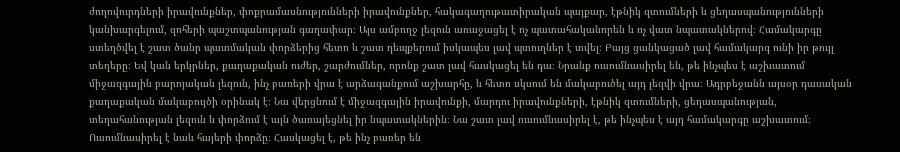ժողովուրդների իրավունքներ, փոքրամասնությունների իրավունքներ, հակագաղութատիրական պայքար, էթնիկ զտումների և ցեղասպանությունների կանխարգելում, զոհերի պաշտպանության գաղափար։ Այս ամբողջ լեզուն առաջացել է ոչ պատահականորեն և ոչ վատ նպատակներով։ Համակարգը ստեղծվել է շատ ծանր պատմական փորձերից հետո և շատ դեպքերում իսկապես լավ պտուղներ է տվել։ Բայց ցանկացած լավ համակարգ ունի իր թույլ տեղերը։ Եվ կան երկրներ, քաղաքական ուժեր, շարժումներ, որոնք շատ լավ հասկացել են դա։ Նրանք ուսումնասիրել են, թե ինչպես է աշխատում միջազգային բարոյական լեզուն, ինչ բառերի վրա է արձագանքում աշխարհը, և հետո սկսում են մակաբուծել այդ լեզվի վրա։ Ադրբեջանն այսօր դասական քաղաքական մակաբույծի օրինակ է։ Նա վերցնում է միջազգային իրավունքի, մարդու իրավունքների, էթնիկ զտումների, ցեղասպանության, տեղահանության լեզուն և փորձում է այն ծառայեցնել իր նպատակներին։ Նա շատ լավ ուսումնասիրել է, թե ինչպես է այդ համակարգը աշխատում։ Ուսումնասիրել է նաև հայերի փորձը։ Հասկացել է, թե ինչ բառեր են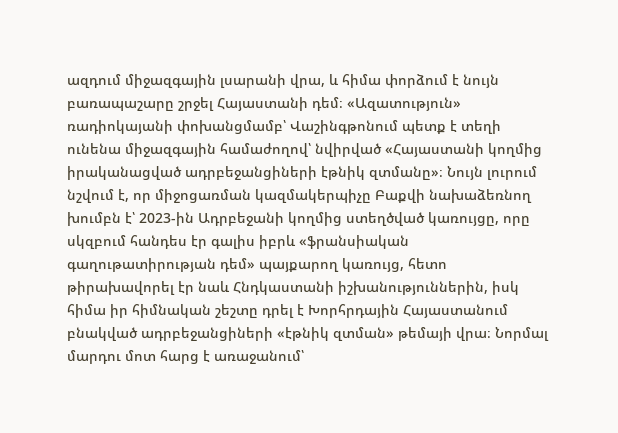ազդում միջազգային լսարանի վրա, և հիմա փորձում է նույն բառապաշարը շրջել Հայաստանի դեմ։ «Ազատություն» ռադիոկայանի փոխանցմամբ՝ Վաշինգթոնում պետք է տեղի ունենա միջազգային համաժողով՝ նվիրված «Հայաստանի կողմից իրականացված ադրբեջանցիների էթնիկ զտմանը»։ Նույն լուրում նշվում է, որ միջոցառման կազմակերպիչը Բաքվի նախաձեռնող խումբն է՝ 2023-ին Ադրբեջանի կողմից ստեղծված կառույցը, որը սկզբում հանդես էր գալիս իբրև «ֆրանսիական գաղութատիրության դեմ» պայքարող կառույց, հետո թիրախավորել էր նաև Հնդկաստանի իշխանություններին, իսկ հիմա իր հիմնական շեշտը դրել է Խորհրդային Հայաստանում բնակված ադրբեջանցիների «էթնիկ զտման» թեմայի վրա։ Նորմալ մարդու մոտ հարց է առաջանում՝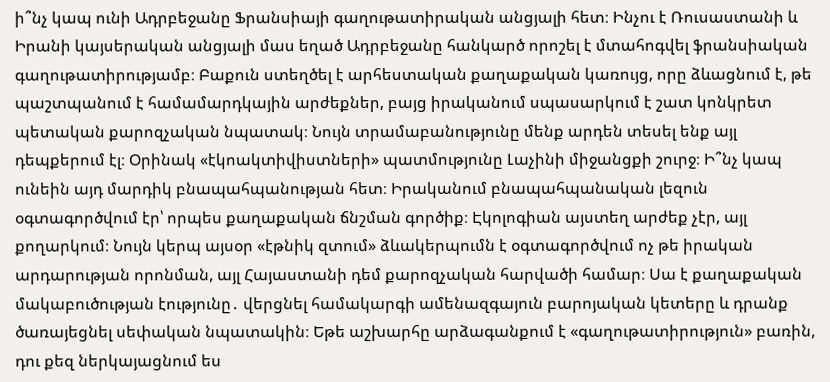ի՞նչ կապ ունի Ադրբեջանը Ֆրանսիայի գաղութատիրական անցյալի հետ։ Ինչու է Ռուսաստանի և Իրանի կայսերական անցյալի մաս եղած Ադրբեջանը հանկարծ որոշել է մտահոգվել ֆրանսիական գաղութատիրությամբ։ Բաքուն ստեղծել է արհեստական քաղաքական կառույց, որը ձևացնում է, թե պաշտպանում է համամարդկային արժեքներ, բայց իրականում սպասարկում է շատ կոնկրետ պետական քարոզչական նպատակ։ Նույն տրամաբանությունը մենք արդեն տեսել ենք այլ դեպքերում էլ։ Օրինակ «էկոակտիվիստների» պատմությունը Լաչինի միջանցքի շուրջ։ Ի՞նչ կապ ունեին այդ մարդիկ բնապահպանության հետ։ Իրականում բնապահպանական լեզուն օգտագործվում էր՝ որպես քաղաքական ճնշման գործիք։ Էկոլոգիան այստեղ արժեք չէր, այլ քողարկում։ Նույն կերպ այսօր «էթնիկ զտում» ձևակերպումն է օգտագործվում ոչ թե իրական արդարության որոնման, այլ Հայաստանի դեմ քարոզչական հարվածի համար։ Սա է քաղաքական մակաբուծության էությունը․ վերցնել համակարգի ամենազգայուն բարոյական կետերը և դրանք ծառայեցնել սեփական նպատակին։ Եթե աշխարհը արձագանքում է «գաղութատիրություն» բառին, դու քեզ ներկայացնում ես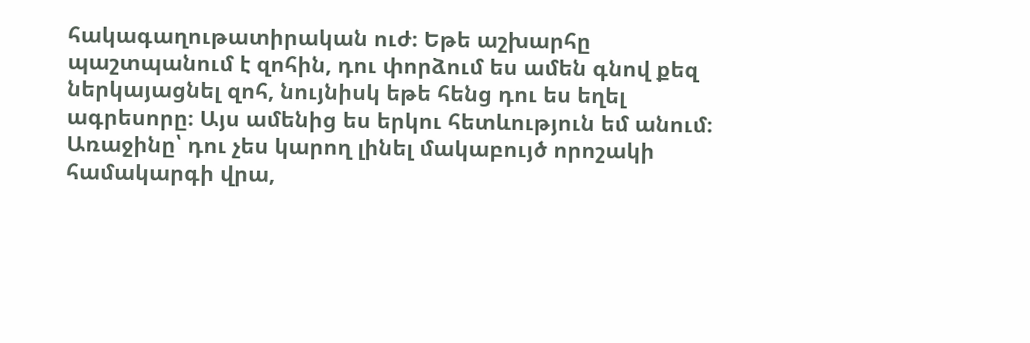հակագաղութատիրական ուժ։ Եթե աշխարհը պաշտպանում է զոհին, դու փորձում ես ամեն գնով քեզ ներկայացնել զոհ, նույնիսկ եթե հենց դու ես եղել ագրեսորը։ Այս ամենից ես երկու հետևություն եմ անում։ Առաջինը՝ դու չես կարող լինել մակաբույծ որոշակի համակարգի վրա,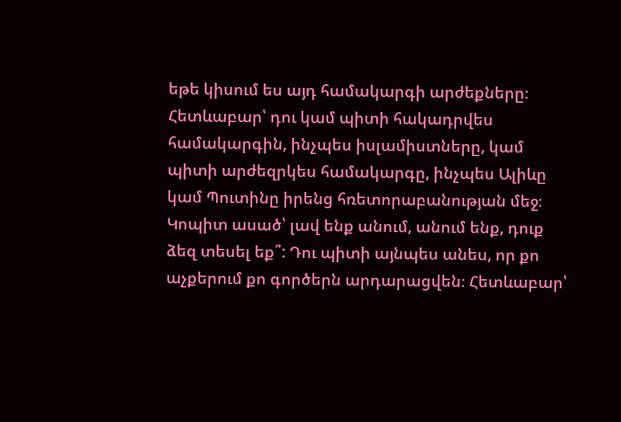եթե կիսում ես այդ համակարգի արժեքները։ Հետևաբար՝ դու կամ պիտի հակադրվես համակարգին, ինչպես իսլամիստները, կամ պիտի արժեզրկես համակարգը, ինչպես Ալիևը կամ Պուտինը իրենց հռետորաբանության մեջ։ Կոպիտ ասած՝ լավ ենք անում, անում ենք, դուք ձեզ տեսել եք՞: Դու պիտի այնպես անես, որ քո աչքերում քո գործերն արդարացվեն։ Հետևաբար՝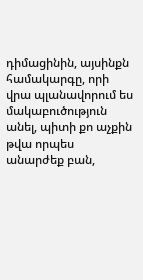դիմացինին, այսինքն համակարգը, որի վրա պլանավորում ես մակաբուծություն անել, պիտի քո աչքին թվա որպես անարժեք բան,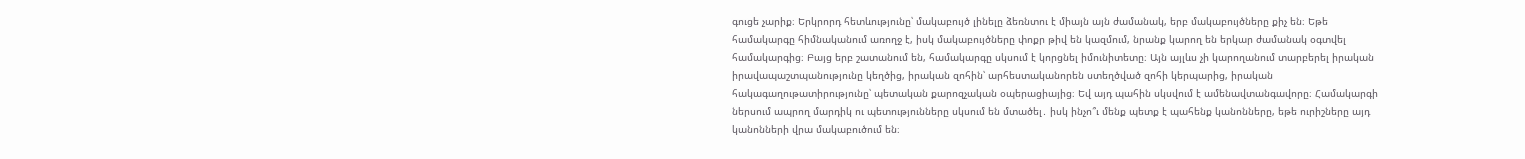գուցե չարիք։ Երկրորդ հետևությունը՝ մակաբույծ լինելը ձեռնտու է միայն այն ժամանակ, երբ մակաբույծները քիչ են։ Եթե համակարգը հիմնականում առողջ է, իսկ մակաբույծները փոքր թիվ են կազմում, նրանք կարող են երկար ժամանակ օգտվել համակարգից։ Բայց երբ շատանում են, համակարգը սկսում է կորցնել իմունիտետը։ Այն այլևս չի կարողանում տարբերել իրական իրավապաշտպանությունը կեղծից, իրական զոհին՝ արհեստականորեն ստեղծված զոհի կերպարից, իրական հակագաղութատիրությունը՝ պետական քարոզչական օպերացիայից։ Եվ այդ պահին սկսվում է ամենավտանգավորը։ Համակարգի ներսում ապրող մարդիկ ու պետությունները սկսում են մտածել․ իսկ ինչո՞ւ մենք պետք է պահենք կանոնները, եթե ուրիշները այդ կանոնների վրա մակաբուծում են։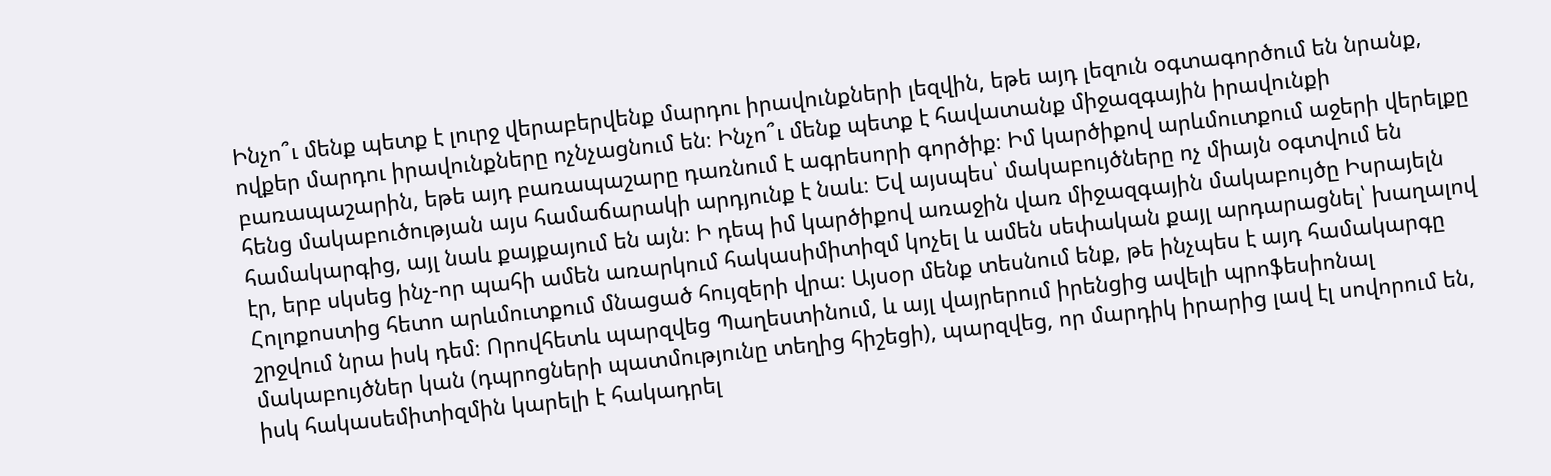Ինչո՞ւ մենք պետք է լուրջ վերաբերվենք մարդու իրավունքների լեզվին, եթե այդ լեզուն օգտագործում են նրանք, ովքեր մարդու իրավունքները ոչնչացնում են։ Ինչո՞ւ մենք պետք է հավատանք միջազգային իրավունքի բառապաշարին, եթե այդ բառապաշարը դառնում է ագրեսորի գործիք։ Իմ կարծիքով արևմուտքում աջերի վերելքը հենց մակաբուծության այս համաճարակի արդյունք է նաև։ Եվ այսպես՝ մակաբույծները ոչ միայն օգտվում են համակարգից, այլ նաև քայքայում են այն։ Ի դեպ իմ կարծիքով առաջին վառ միջազգային մակաբույծը Իսրայելն էր, երբ սկսեց ինչ-որ պահի ամեն առարկում հակասիմիտիզմ կոչել և ամեն սեփական քայլ արդարացնել՝ խաղալով Հոլոքոստից հետո արևմուտքում մնացած հույզերի վրա։ Այսօր մենք տեսնում ենք, թե ինչպես է այդ համակարգը շրջվում նրա իսկ դեմ։ Որովհետև պարզվեց Պաղեստինում, և այլ վայրերում իրենցից ավելի պրոֆեսիոնալ մակաբույծներ կան (դպրոցների պատմությունը տեղից հիշեցի), պարզվեց, որ մարդիկ իրարից լավ էլ սովորում են, իսկ հակասեմիտիզմին կարելի է հակադրել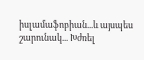իսլամաֆոբիան...և այսպես շարունակ... Խժռել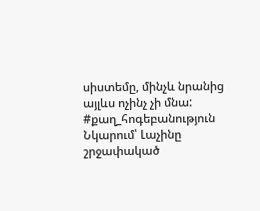սիստեմը, մինչև նրանից այլևս ոչինչ չի մնա: #քաղ_հոգեբանություն Նկարում՝ Լաչինը շրջափակած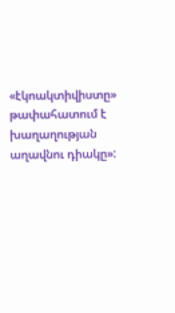«էկոակտիվիստը» թափահատում է խաղաղության աղավնու դիակը»: